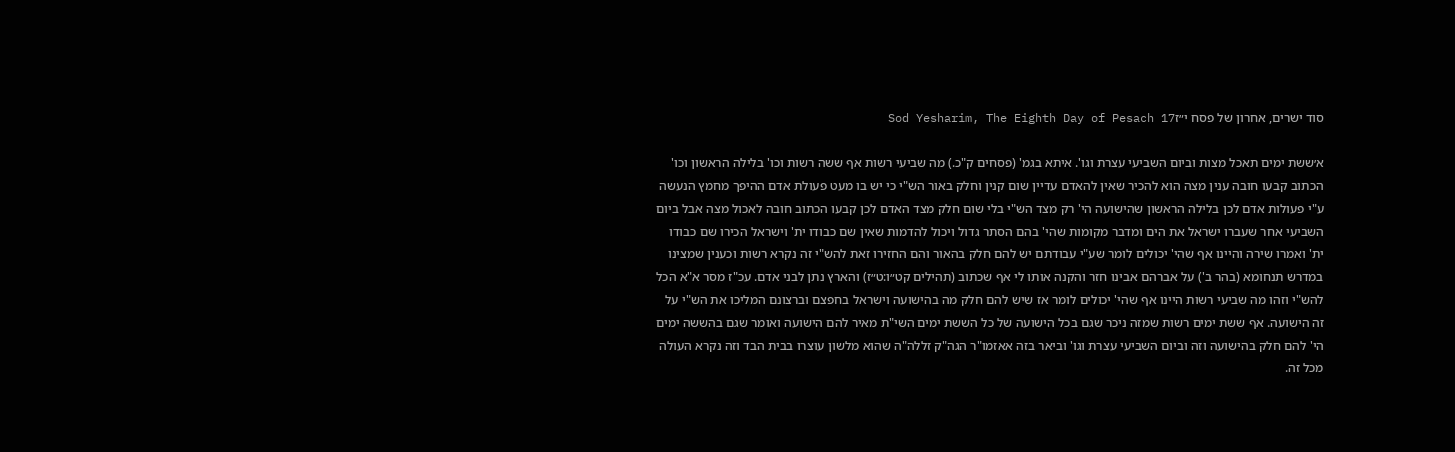סוד ישרים, אחרון של פסח י״זSod Yesharim, The Eighth Day of Pesach 17

א׳ששת ימים תאכל מצות וביום השביעי עצרת וגו'. איתא בגמ' (פסחים ק"כ.) מה שביעי רשות אף ששה רשות וכו' בלילה הראשון וכו' הכתוב קבעו חובה ענין מצה הוא להכיר שאין להאדם עדיין שום קנין וחלק באור הש"י כי יש בו מעט פעולת אדם ההיפך מחמץ הנעשה ע"י פעולות אדם לכן בלילה הראשון שהישועה הי' רק מצד הש"י בלי שום חלק מצד האדם לכן קבעו הכתוב חובה לאכול מצה אבל ביום השביעי אחר שעברו ישראל את הים ומדבר מקומות שהי' בהם הסתר גדול ויכול להדמות שאין שם כבודו ית' וישראל הכירו שם כבודו ית' ואמרו שירה והיינו אף שהי' יכולים לומר שע"י עבודתם יש להם חלק בהאור והם החזירו זאת להש"י זה נקרא רשות וכענין שמצינו במדרש תנחומא (בהר ב') על אברהם אבינו חזר והקנה אותו לי אף שכתוב (תהילים קט״ו:ט״ז) והארץ נתן לבני אדם. עכ"ז מסר א"א הכל להש"י וזהו מה שביעי רשות היינו אף שהי' יכולים לומר אז שיש להם חלק מה בהישועה וישראל בחפצם וברצונם המליכו את הש"י על זה הישועה. אף ששת ימים רשות שמזה ניכר שגם בכל הישועה של כל הששת ימים השי"ת מאיר להם הישועה ואומר שגם בהששה ימים הי' להם חלק בהישועה וזה וביום השביעי עצרת וגו' וביאר בזה אאזמו"ר הגה"ק זללה"ה שהוא מלשון עוצרו בבית הבד וזה נקרא העולה מכל זה.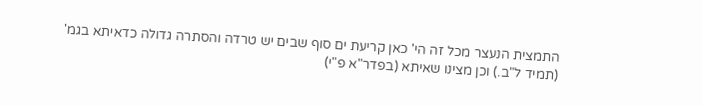התמצית הנעצר מכל זה הי' כאן קריעת ים סוף שבים יש טרדה והסתרה גדולה כדאיתא בגמ' (תמיד ל"ב.) וכן מצינו שאיתא (בפדר"א פ"י)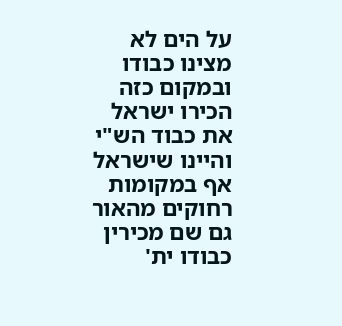על הים לא מצינו כבודו ובמקום כזה הכירו ישראל את כבוד הש"י והיינו שישראל אף במקומות רחוקים מהאור גם שם מכירין כבודו ית'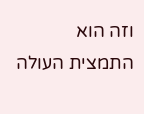וזה הוא התמצית העולה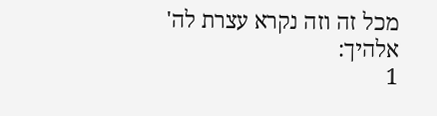מכל זה וזה נקרא עצרת לה' אלהיך:
1